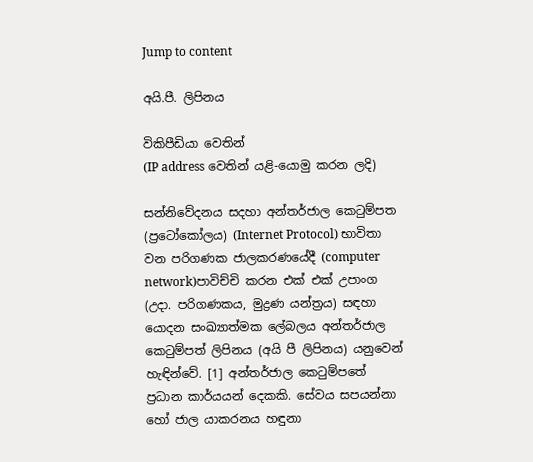Jump to content

අයි.පී. ලිපිනය

විකිපීඩියා වෙතින්
(IP address වෙතින් යළි-යොමු කරන ලදි)

සන්නිවේදනය සදහා අන්තර්ජාල කෙටුම්පත (ප්‍රටෝකෝලය) (Internet Protocol) භාවිතා වන පරිගණක ජාලකරණයේදී (computer network)පාවිච්චි කරන එක් එක් උපාංග (උදා. පරිගණකය, මුද්‍රණ යන්ත්‍රය) සඳහා යොදන සංඛ්‍යාත්මක ලේබලය අන්තර්ජාල කෙටුම්පත් ලිපිනය (අයි පී ලිපිනය) යනුවෙන් හැඳින්වේ. [1] අන්තර්ජාල කෙටුම්පතේ ප්‍රධාන කාර්යයන් දෙකකි. සේවය සපයන්නා හෝ ජාල යාකරනය හඳුනා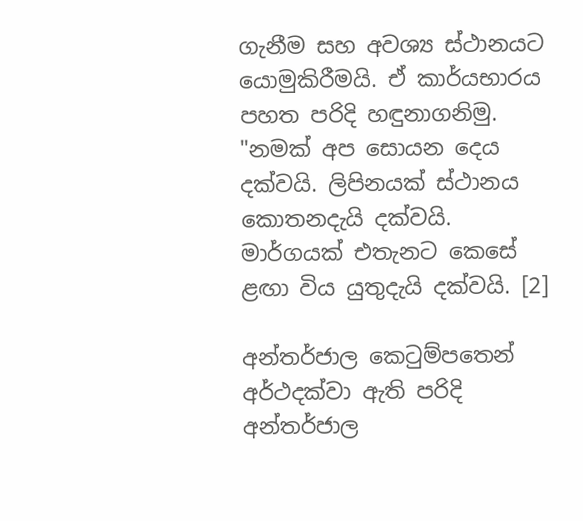ගැනීම සහ අවශ්‍ය ස්ථානයට යොමුකිරීමයි. ඒ කාර්යභාරය පහත පරිදි හඳුනාගනිමු. "නමක් අප සොයන දෙය දක්වයි. ලිපිනයක් ස්ථානය කොතනදැයි දක්වයි. මාර්ගයක් එතැනට කෙසේ ළඟා විය යුතුදැයි දක්වයි. [2]

අන්තර්ජාල කෙටුම්පතෙන් අර්ථදක්වා ඇති පරිදි අන්තර්ජාල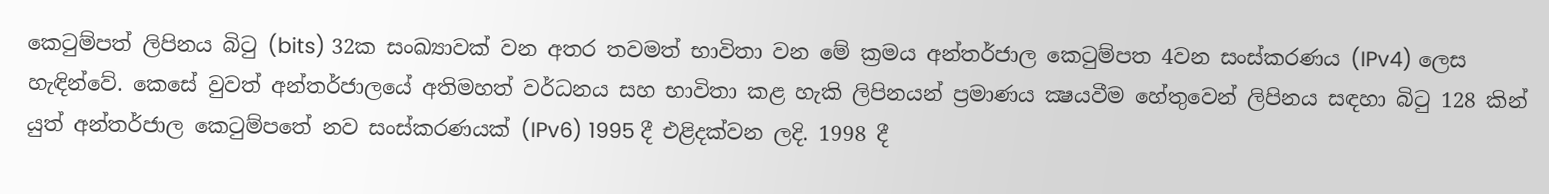කෙටුම්පත් ලිපිනය බිටු (bits) 32ක සංඛ්‍යාවක් වන අතර තවමත් භාවිතා වන මේ ක්‍රමය අන්තර්ජාල කෙටුම්පත 4වන සංස්කරණය (IPv4) ලෙස හැඳින්වේ. කෙසේ වුවත් අන්තර්ජාලයේ අතිමහත් වර්ධනය සහ භාවිතා කළ හැකි ලිපිනයන් ප්‍රමාණය ක්‍ෂයවීම හේතුවෙන් ලිපිනය සඳහා බිටු 128 කින් යුත් අන්තර්ජාල කෙටුම්පතේ නව සංස්කරණයක් (IPv6) 1995 දී එළිදක්වන ලදි. 1998 දී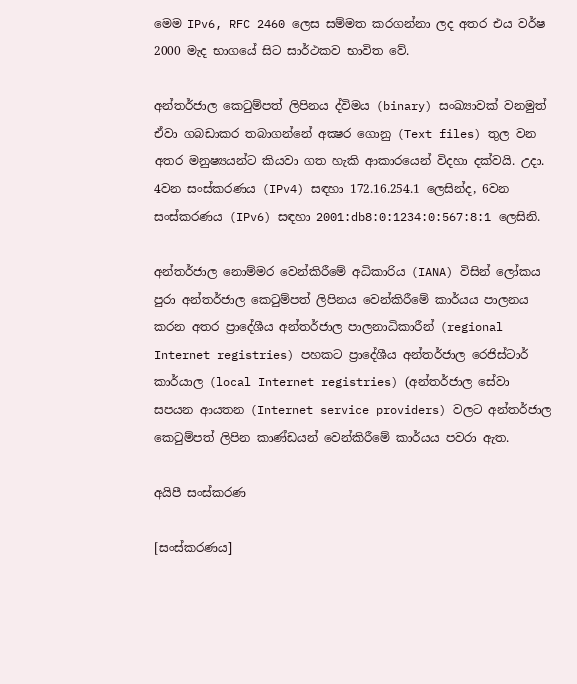මෙම IPv6, RFC 2460 ලෙස සම්මත කරගන්නා ලද අතර එය වර්ෂ 2000 මැද භාගයේ සිට සාර්ථකව භාවිත වේ.

අන්තර්ජාල කෙටුම්පත් ලිපිනය ද්විමය (binary) සංඛ්‍යාවක් වනමුත් ඒවා ගබඩාකර තබාගන්නේ අක්‍ෂර ගොනු (Text files) තුල වන අතර මනුෂ්‍යයන්ට කියවා ගත හැකි ආකාරයෙන් විදහා දක්වයි. උදා. 4වන සංස්කරණය (IPv4) සඳහා 172.16.254.1 ලෙසින්ද, 6වන සංස්කරණය (IPv6) සඳහා 2001:db8:0:1234:0:567:8:1 ලෙසිනි.

අන්තර්ජාල නොම්මර වෙන්කිරීමේ අධිකාරිය (IANA) විසින් ලෝකය පුරා අන්තර්ජාල කෙටුම්පත් ලිපිනය වෙන්කිරීමේ කාර්යය පාලනය කරන අතර ප්‍රාදේශීය අන්තර්ජාල පාලනාධිකාරීන් (regional Internet registries) පහකට ප්‍රාදේශීය අන්තර්ජාල රෙජිස්ටාර් කාර්යාල (local Internet registries) (අන්තර්ජාල සේවා සපයන ආයතන (Internet service providers) වලට අන්තර්ජාල කෙටුම්පත් ලිපින කාණ්ඩයන් වෙන්කිරීමේ කාර්යය පවරා ඇත.

අයිපී සංස්කරණ

[සංස්කරණය]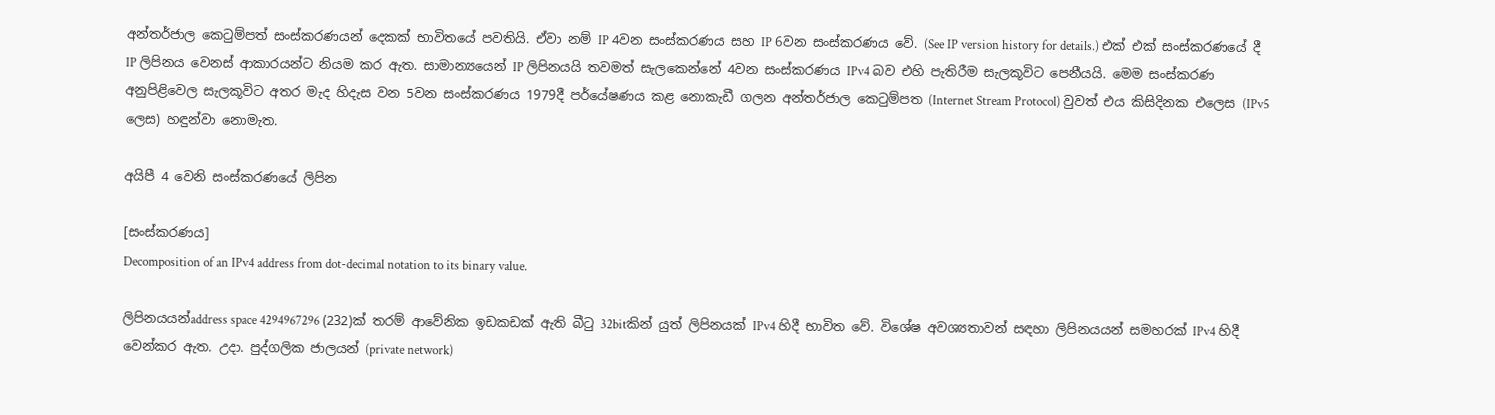අන්තර්ජාල කෙටුම්පත් සංස්කරණයන් දෙකක් භාවිතයේ පවතියි. ඒවා නම් IP 4වන සංස්කරණය සහ IP 6වන සංස්කරණය වේ. (See IP version history for details.) එක් එක් සංස්කරණයේ දී IP ලිපිනය වෙනස් ආකාරයන්ට නියම කර ඇත. සාමාන්‍යයෙන් IP ලිපිනයයි තවමත් සැලකෙන්නේ 4වන සංස්කරණය IPv4 බව එහි පැතිරීම සැලකූවිට පෙනීයයි. මෙම සංස්කරණ අනුපිළිවෙල සැලකූවිට අතර මැද හිදැස වන 5වන සංස්කරණය 1979දී පර්යේෂණය කළ නොකැඩී ගලන අන්තර්ජාල කෙටුම්පත (Internet Stream Protocol) වුවත් එය කිසිදිනක එලෙස (IPv5 ලෙස) හඳුන්වා නොමැත.

අයිපී 4 වෙනි සංස්කරණයේ ලිපින

[සංස්කරණය]
Decomposition of an IPv4 address from dot-decimal notation to its binary value.

ලිපිනයයන්address space 4294967296 (232)ක් තරම් ආවේනික ඉඩකඩක් ඇති බීටු 32bitකින් යුත් ලිපිනයක් IPv4 හිදී භාවිත වේ. විශේෂ අවශ්‍යතාවන් සඳහා ලිපිනයයන් සමහරක් IPv4 හිදී වෙන්කර ඇත. උදා. පුද්ගලික ජාලයන් (private network)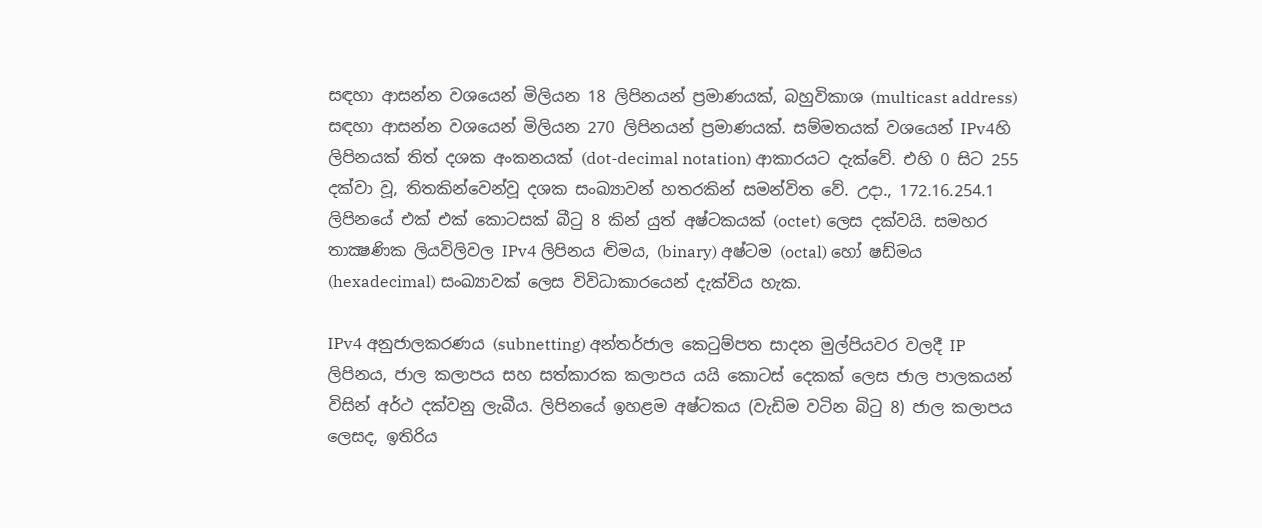සඳහා ආසන්න වශයෙන් මිලියන 18 ලිපිනයන් ප්‍රමාණයක්, බහුවිකාශ (multicast address) සඳහා ආසන්න වශයෙන් මිලියන 270 ලිපිනයන් ප්‍රමාණයක්. සම්මතයක් වශයෙන් IPv4හි ලිපිනයක් තිත් දශක අංකනයක් (dot-decimal notation) ආකාරයට දැක්වේ. එහි 0 සිට 255 දක්වා වූ, තිතකින්වෙන්වූ දශක සංඛ්‍යාවන් හතරකින් සමන්විත වේ. උදා., 172.16.254.1 ලිපිනයේ එක් එක් කොටසක් බීටු 8 කින් යුත් අෂ්ටකයක් (octet) ලෙස දක්වයි. සමහර තාක්‍ෂණික ලියවිලිවල IPv4 ලිපිනය ද්‍විමය, (binary) අෂ්ටම (octal) හෝ ෂඩ්මය (hexadecimal) සංඛ්‍යාවක් ලෙස විවිධාකාරයෙන් දැක්විය හැක.

IPv4 අනුජාලකරණය (subnetting) අන්තර්ජාල කෙටුම්පත සාදන මුල්පියවර වලදී IP ලිපිනය, ජාල කලාපය සහ සත්කාරක කලාපය යයි කොටස් දෙකක් ලෙස ජාල පාලකයන් විසින් අර්ථ දක්වනු ලැබීය. ලිපිනයේ ඉහළම අෂ්ටකය (වැඩිම වටින බිටු 8) ජාල කලාපය ලෙසද, ඉතිරිය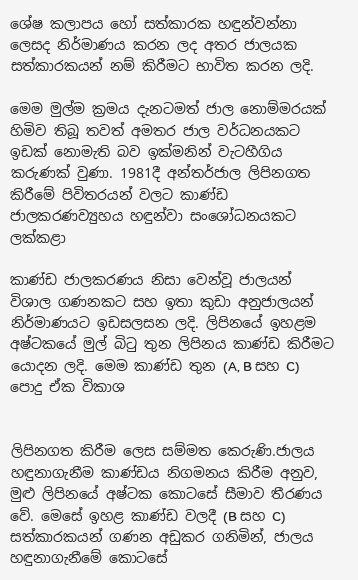ශේෂ කලාපය හෝ සත්කාරක හඳුන්වන්නා ලෙසද නිර්මාණය කරන ලද අතර ජාලයක සත්කාරකයන් නම් කිරීමට භාවිත කරන ලදි.

මෙම මුල්ම ක්‍රමය දැනටමත් ජාල නොම්මරයක් හිමිව තිබූ තවත් අමතර ජාල වර්ධනයකට ඉඩක් නොමැති බව ඉක්මනින් වැටහීගිය කරුණක් වුණා. 1981දී අන්තර්ජාල ලිපිනගත කිරීමේ පිවිතරයන් වලට කාණ්ඩ ජාලකරණව්‍යුහය හඳුන්වා සංශෝධනයකට ලක්කළා

කාණ්ඩ ජාලකරණය නිසා වෙන්වූ ජාලයන් විශාල ගණනකට සහ ඉතා කුඩා අනුජාලයන් නිර්මාණයට ඉඩසලසන ලදි. ලිපිනයේ ඉහළම අෂ්ටකයේ මුල් බිටු තුන ලිපිනය කාණ්ඩ කිරීමට යොදන ලදි. මෙම කාණ්ඩ තුන (A, B සහ C) පොදු ඒක විකාශ


ලිපිනගත කිරීම ලෙස සම්මත කෙරුණි.ජාලය හඳුනාගැනීම කාණ්ඩය නිගමනය කිරීම අනුව, මුළු ලිපිනයේ අෂ්ටක කොටසේ සීමාව තීරණය වේ. මෙසේ ඉහළ කාණ්ඩ වලදී (B සහ C) සත්කාරකයන් ගණන අඩුකර ගනිමින්, ජාලය හඳුනාගැනීමේ කොටසේ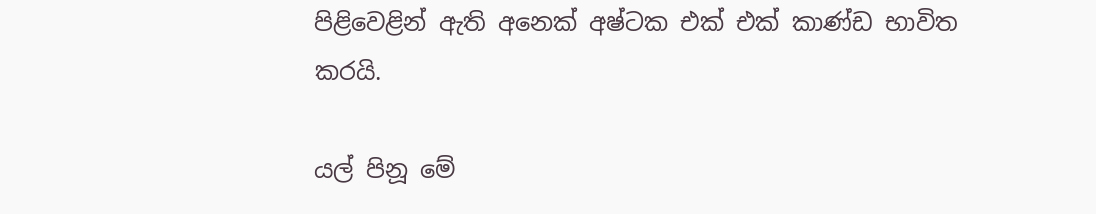පිළිවෙළින් ඇති අනෙක් අෂ්ටක එක් එක් කාණ්ඩ භාවිත කරයි.

යල් පිනූ මේ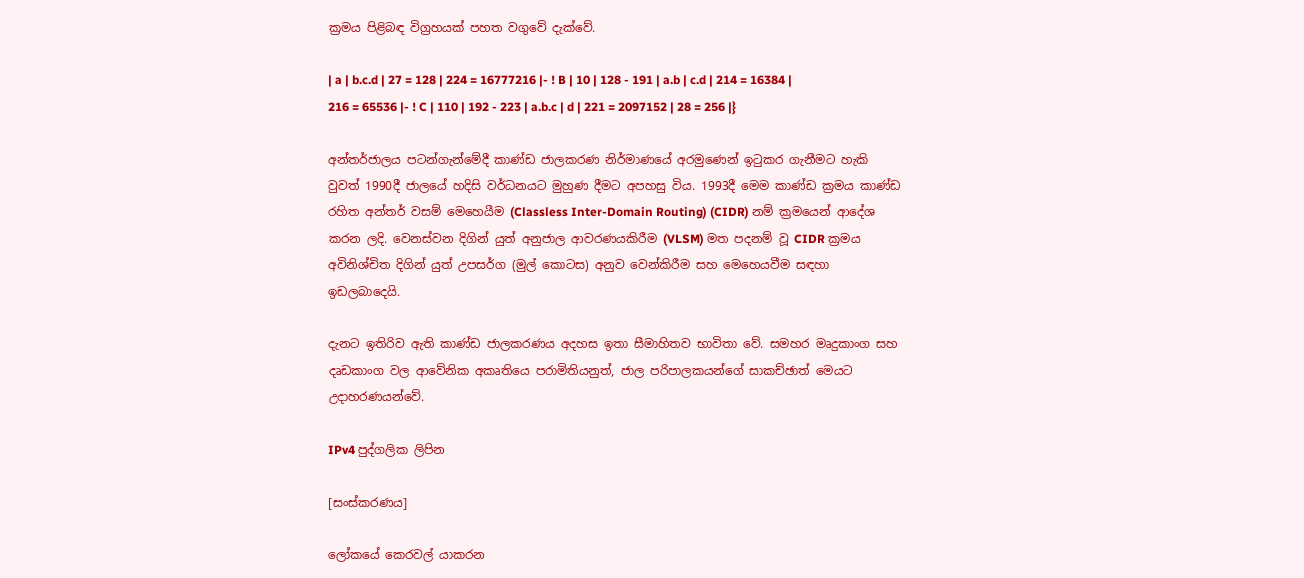ක්‍රමය පිළිබඳ විග්‍රහයක් පහත වගුවේ දැක්වේ.

| a | b.c.d | 27 = 128 | 224 = 16777216 |- ! B | 10 | 128 - 191 | a.b | c.d | 214 = 16384 | 216 = 65536 |- ! C | 110 | 192 - 223 | a.b.c | d | 221 = 2097152 | 28 = 256 |}

අන්තර්ජාලය පටන්ගැන්මේදී කාණ්ඩ ජාලකරණ නිර්මාණයේ අරමුණෙන් ඉටුකර ගැනීමට හැකි වුවත් 1990දී ජාලයේ හදිසි වර්ධනයට මුහුණ දීමට අපහසු විය. 1993දී මෙම කාණ්ඩ ක්‍රමය කාණ්ඩ රහිත අන්තර් වසම් මෙහෙයීම (Classless Inter-Domain Routing) (CIDR) නම් ක්‍රමයෙන් ආදේශ කරන ලදි. වෙනස්වන දිගින් යුත් අනුජාල ආවරණයකිරීම (VLSM) මත පදනම් වූ CIDR ක්‍රමය අවිනිශ්චිත දිගින් යුත් උපසර්ග (මුල් කොටස) අනුව වෙන්කිරීම සහ මෙහෙයවීම සඳහා ඉඩලබාදෙයි.

දැනට ඉතිරිව ඇති කාණ්ඩ ජාලකරණය අදහස ඉතා සීමාහිතව භාවිතා වේ. සමහර මෘදුකාංග සහ දෘඩකාංග වල ආවේනික අකෘතියෙ පරාමිතියනුත්, ජාල පරිපාලකයන්ගේ සාකච්ඡාත් මෙයට උදාහරණයන්වේ.

IPv4 පුද්ගලික ලිපින

[සංස්කරණය]

ලෝකයේ කෙරවල් යාකරන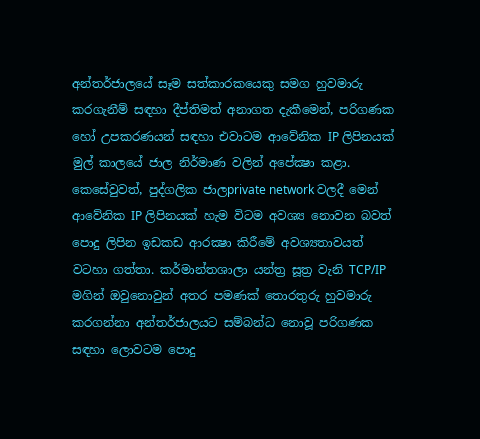අන්තර්ජාලයේ සෑම සත්කාරකයෙකු සමග හුවමාරු කරගැනීම් සඳහා දීප්තිමත් අනාගත දැකීමෙන්, පරිගණක හෝ උපකරණයන් සඳහා එවාටම ආවේනික IP ලිපිනයක් මුල් කාලයේ ජාල නිර්මාණ වලින් අපේක්‍ෂා කළා. කෙසේවුවත්, පුද්ගලික ජාලprivate network වලදී මෙන් ආවේනික IP ලිපිනයක් හැම විටම අවශ්‍ය නොවන බවත් පොදු ලිපින ඉඩකඩ ආරක්‍ෂා කිරීමේ අවශ්‍යතාවයත් වටහා ගත්තා. කර්මාන්තශාලා යන්ත්‍ර සූත්‍ර වැනි TCP/IP මගින් ඔවුනොවුන් අතර පමණක් තොරතුරු හුවමාරු කරගන්නා අන්තර්ජාලයට සම්බන්ධ නොවූ පරිගණක සඳහා ලොවටම පොදු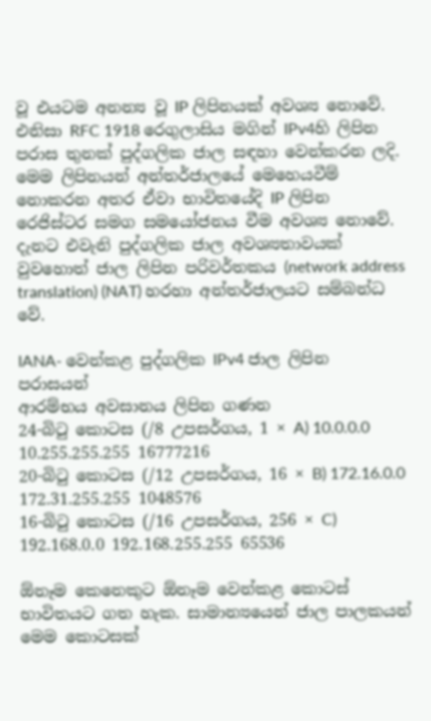වූ එයටම අනන්‍ය වූ IP ලිපිනයක් අවශ්‍ය නොවේ. එනිසා RFC 1918 රෙගුලාසිය මගින් IPv4හි ලිපින පරාස තුනක් පුද්ගලික ජාල සඳහා වෙන්කරන ලදි. මෙම ලිපිනයන් අන්තර්ජාලයේ මෙහෙයවීම් නොකරන අතර ඒවා භාවිතයේදි IP ලිපින රෙජිස්ටර සමග සමයෝජනය වීම අවශ්‍ය නොවේ. දැනට එවැනි පුද්ගලික ජාල අවශ්‍යතාවයක් වුවහොත් ජාල ලිපින පරිවර්තකය (network address translation) (NAT) හරහා අන්තර්ජාලයට සම්බන්ධ වේ.

IANA- වෙන්කළ පුද්ගලික IPv4 ජාල ලිපින පරාසයන්
ආරම්භය අවසානය ලිපින ගණන
24-බිටු කොටස (/8 උපසර්ගය, 1 × A) 10.0.0.0 10.255.255.255 16777216
20-බිටු කොටස (/12 උපසර්ගය, 16 × B) 172.16.0.0 172.31.255.255 1048576
16-බිටු කොටස (/16 උපසර්ගය, 256 × C) 192.168.0.0 192.168.255.255 65536

ඕනෑම කෙනෙකුට ඕනෑම වෙන්කළ කොටස් භාවිතයට ගත හැක. සාමාන්‍යයෙන් ජාල පාලකයන් මෙම කොටසක්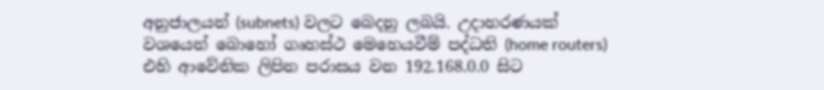අනුජාලයන් (subnets) වලට බෙදනු ලබයි. උදාහරණයක් වශයෙන් බොහෝ ගෘහස්ථ මෙහෙයවීම් පද්ධති (home routers) එහි ආවේනික ලිපින පරාසය වන 192.168.0.0 සිට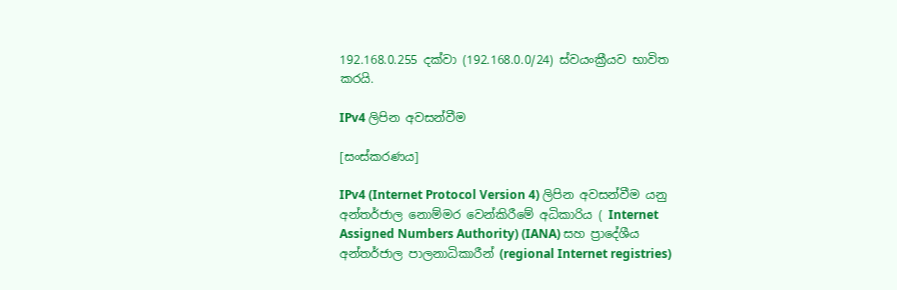192.168.0.255 දක්වා (192.168.0.0/24) ස්වයංක්‍රීයව භාවිත කරයි.

IPv4 ලිපින අවසන්වීම

[සංස්කරණය]

IPv4 (Internet Protocol Version 4) ලිපින අවසන්වීම යනු අන්තර්ජාල නොම්මර වෙන්කිරීමේ අධිකාරිය ( Internet Assigned Numbers Authority) (IANA) සහ ප්‍රාදේශීය අන්තර්ජාල පාලනාධිකාරීන් (regional Internet registries)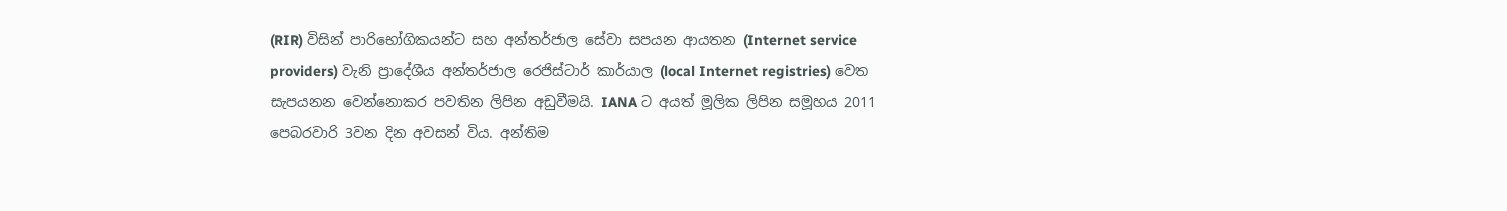(RIR) විසින් පාරිභෝගිකයන්ට සහ අන්තර්ජාල සේවා සපයන ආයතන (Internet service providers) වැනි ප්‍රාදේශීය අන්තර්ජාල රෙජිස්ටාර් කාර්යාල (local Internet registries) වෙත සැපයනන වෙන්නොකර පවතින ලිපින අඩුවීමයි. IANA ට අයත් මූලික ලිපින සමූහය 2011 පෙබරවාරි 3වන දින අවසන් විය. අන්තිම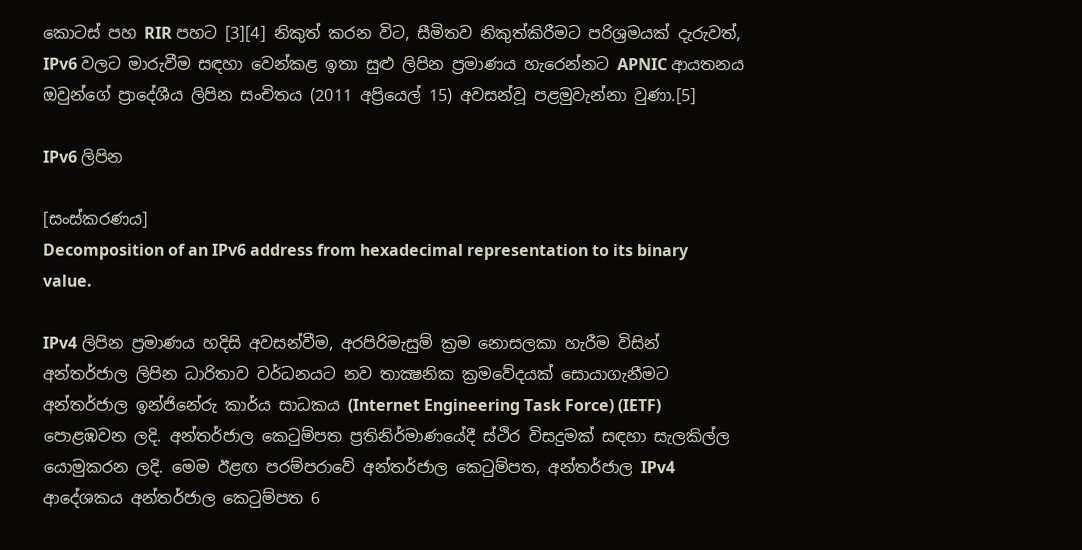කොටස් පහ RIR පහට [3][4] නිකුත් කරන විට, සීමිතව නිකුත්කිරීමට පරිශ්‍රමයක් දැරුවත්, IPv6 වලට මාරුවීම සඳහා වෙන්කළ ඉතා සුළු ලිපින ප්‍රමාණය හැරෙන්නට APNIC ආයතනය ඔවුන්ගේ ප්‍රාදේශීය ලිපින සංචිතය (2011 අප්‍රියෙල් 15) අවසන්වූ පළමුවැන්නා වුණා.[5]

IPv6 ලිපින

[සංස්කරණය]
Decomposition of an IPv6 address from hexadecimal representation to its binary value.

IPv4 ලිපින ප්‍රමාණය හදිසි අවසන්වීම, අරපිරිමැසුම් ක්‍රම නොසලකා හැරීම විසින් අන්තර්ජාල ලිපින ධාරිතාව වර්ධනයට නව තාක්‍ෂනික ක්‍රමවේදයක් සොයාගැනීමට අන්තර්ජාල ඉන්ජිනේරු කාර්ය සාධකය (Internet Engineering Task Force) (IETF) පොළඹවන ලදි. අන්තර්ජාල කෙටුම්පත ප්‍රතිනිර්මාණයේදී ස්ථිර විසදුමක් සඳහා සැලකිල්ල යොමුකරන ලදි. මෙම ඊළඟ පරම්පරාවේ අන්තර්ජාල කෙටුම්පත, අන්තර්ජාල IPv4 ආදේශකය අන්තර්ජාල කෙටුම්පත 6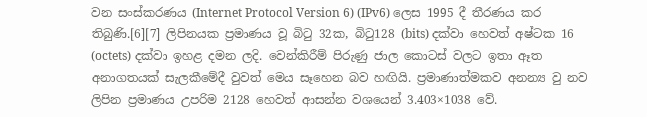වන සංස්කරණය (Internet Protocol Version 6) (IPv6) ලෙස 1995 දී තීරණය කර තිබුණි.[6][7] ලිපිනයක ප්‍රමාණය වූ බිටු 32ක, බිටු128 (bits) දක්වා හෙවත් අෂ්ටක 16 (octets) දක්වා ඉහළ දමන ලදි. වෙන්කිරීම් පිරුණු ජාල කොටස් වලට ඉතා ඈත අනාගතයක් සැලකීමේදී වුවත් මෙය සෑහෙන බව හඟියි. ප්‍රමාණාත්මකව අනන්‍ය වු නව ලිපින ප්‍රමාණය උපරිම 2128 හෙවත් ආසන්න වශයෙන් 3.403×1038 වේ.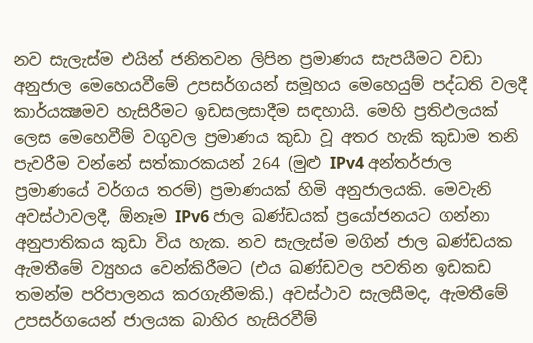නව සැලැස්ම එයින් ජනිතවන ලිපින ප්‍රමාණය සැපයීමට වඩා අනුජාල මෙහෙයවීමේ උපසර්ගයන් සමූහය මෙහෙයුම් පද්ධති වලදී කාර්යක්‍ෂමව හැසිරීමට ඉඩසලසාදීම සඳහායි. මෙහි ප්‍රතිඵලයක් ලෙස මෙහෙවීම් වගුවල ප්‍රමාණය කුඩා වූ අතර හැකි කුඩාම තනි පැවරීම වන්නේ සත්කාරකයන් 264 (මුළු IPv4 අන්තර්ජාල ප්‍රමාණයේ වර්ගය තරම්) ප්‍රමාණයක් හිමි අනුජාලයකි. මෙවැනි අවස්ථාවලදී, ඕනෑම IPv6 ජාල ඛණ්ඩයක් ප්‍රයෝජනයට ගන්නා අනුපාතිකය කුඩා විය හැක. නව සැලැස්ම මගින් ජාල ඛණ්ඩයක ඇමතීමේ ව්‍යුහය වෙන්කිරීමට (එය ඛණ්ඩවල පවතින ඉඩකඩ තමන්ම පරිපාලනය කරගැනීමකි.) අවස්ථාව සැලසීමද, ඇමතීමේ උපසර්ගයෙන් ජාලයක බාහිර හැසිරවීම්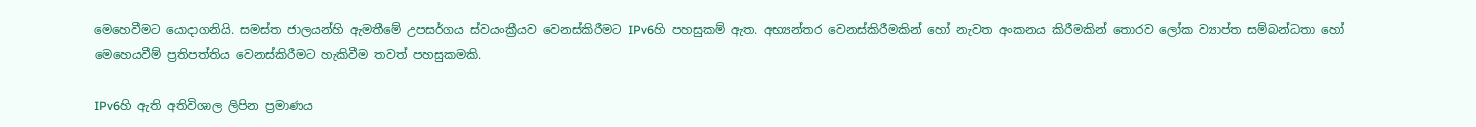මෙහෙවීමට යොදාගනියි. සමස්ත ජාලයන්හි ඇමතීමේ උපසර්ගය ස්වයංක්‍රීයව වෙනස්කිරීමට IPv6හි පහසුකම් ඇත. අභ්‍යන්තර වෙනස්කිරීමකින් හෝ නැවත අංකනය කිරීමකින් තොරව ලෝක ව්‍යාප්ත සම්බන්ධතා හෝ මෙහෙයවීම් ප්‍රතිපත්තිය වෙනස්කිරීමට හැකිවීම තවත් පහසුකමකි.

IPv6හි ඇති අතිවිශාල ලිපින ප්‍රමාණය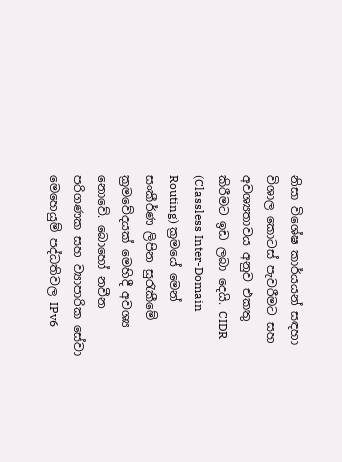නිසා විශේෂ කාර්යයන් සඳහා විශාල කොටස් පැවරීමට සහ අවශ්‍යතාවය අනුව එකතු කිරීමට ඉඩ ලබා දෙයි. CIDR (Classless Inter-Domain Routing) ක්‍රමයේ මෙන් සංකීර්ණ ලිපින සුරැකීමේ ක්‍රමවේදයක් මෙහිදී අවශ්‍ය නොවේ. බොහෝ නවීන පරිගණක සහ ව්‍යාපාරික සේවා මෙහෙයුම් පද්ධතිවල IPv6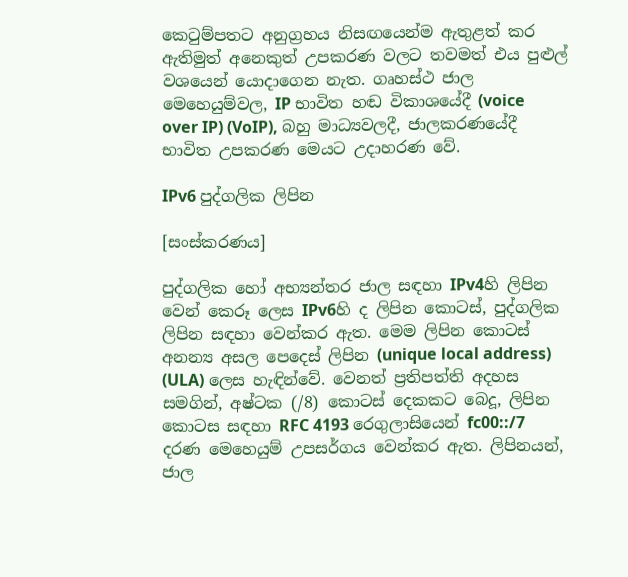කෙටුම්පතට අනුග්‍රහය නිසඟයෙන්ම ඇතුළත් කර ඇතිමුත් අනෙකුත් උපකරණ වලට තවමත් එය පුළුල් වශයෙන් යොදාගෙන නැත. ගෘහස්ථ ජාල මෙහෙයුම්වල, IP භාවිත හඬ විකාශයේදී (voice over IP) (VoIP), බහු මාධ්‍යවලදී, ජාලකරණයේදී භාවිත උපකරණ මෙයට උදාහරණ වේ.

IPv6 පුද්ගලික ලිපින

[සංස්කරණය]

පුද්ගලික හෝ අභ්‍යන්තර ජාල සඳහා IPv4හි ලිපින වෙන් කෙරූ ලෙස IPv6හි ද ලිපින කොටස්, පුද්ගලික ලිපින සඳහා වෙන්කර ඇත. මෙම ලිපින කොටස් අනන්‍ය අසල පෙදෙස් ලිපින (unique local address) (ULA) ලෙස හැඳින්වේ. වෙනත් ප්‍රතිපත්ති අදහස සමගින්, අෂ්ටක (/8) කොටස් දෙකකට බෙදූ, ලිපින කොටස සඳහා RFC 4193 රෙගුලාසියෙන් fc00::/7 දරණ මෙහෙයුම් උපසර්ගය වෙන්කර ඇත. ලිපිනයන්, ජාල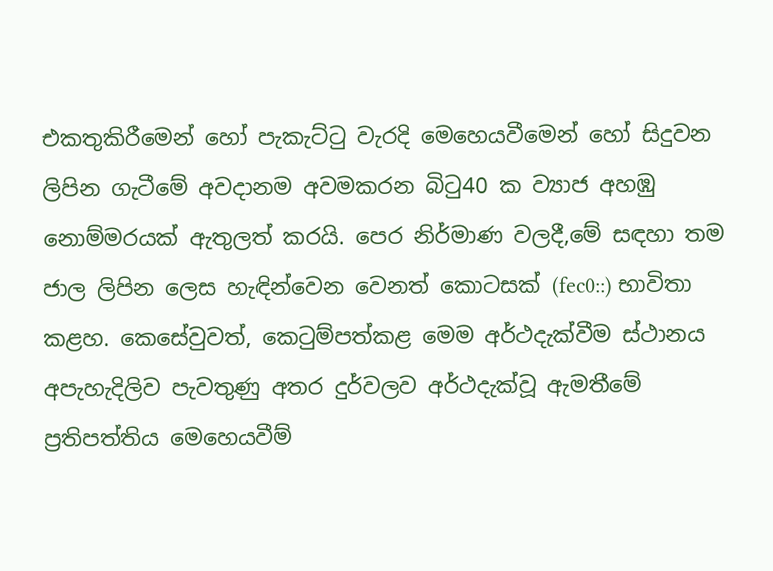එකතුකිරීමෙන් හෝ පැකැට්ටු වැරදි මෙහෙයවීමෙන් හෝ සිදුවන ලිපින ගැටීමේ අවදානම අවමකරන බිටු40 ක ව්‍යාජ අහඹු නොම්මරයක් ඇතුලත් කරයි. පෙර නිර්මාණ වලදී,මේ සඳහා තම ජාල ලිපින ලෙස හැඳින්වෙන වෙනත් කොටසක් (fec0::) භාවිතා කළහ. කෙසේවුවත්, කෙටුම්පත්කළ මෙම අර්ථදැක්වීම ස්ථානය අපැහැදිලිව පැවතුණු අතර දුර්වලව අර්ථදැක්වූ ඇමතීමේ ප්‍රතිපත්තිය මෙහෙයවීම්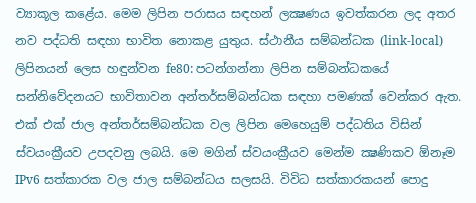ව්‍යාකූල කළේය. මෙම ලිපින පරාසය සඳහන් ලක්‍ෂණය ඉවත්කරන ලද අතර නව පද්ධති සඳහා භාවිත නොකළ යුතුය. ස්ථානීය සම්බන්ධක (link-local) ලිපිනයන් ලෙස හඳුන්වන fe80: පටන්ගන්නා ලිපින සම්බන්ධකයේ සන්නිවේදනයට භාවිතාවන අන්තර්සම්බන්ධක සඳහා පමණක් වෙන්කර ඇත. එක් එක් ජාල අන්තර්සම්බන්ධක වල ලිපින මෙහෙයුම් පද්ධතිය විසින් ස්වයංක්‍රීයව උපදවනු ලබයි. මෙ මගින් ස්වයංක්‍රීයව මෙන්ම ක්‍ෂණිකව ඕනෑම IPv6 සත්කාරක වල ජාල සම්බන්ධය සලසයි. විවිධ සත්කාරකයන් පොදු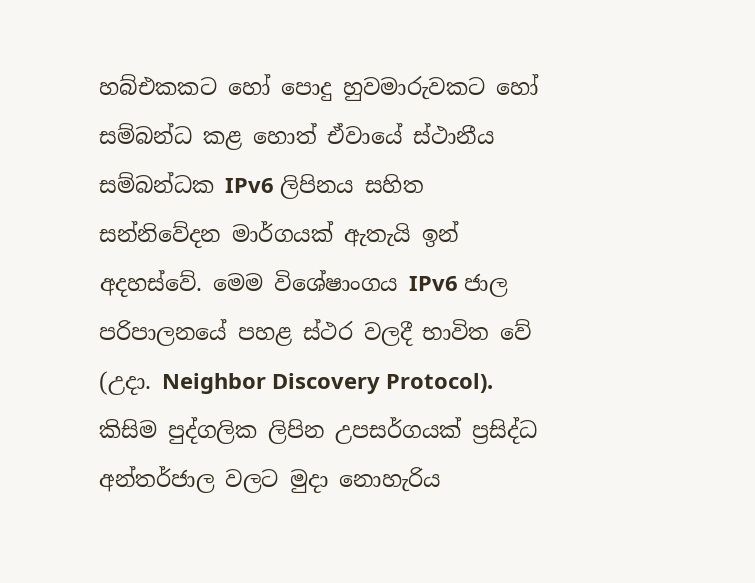හබ්එකකට හෝ පොදු හුවමාරුවකට හෝ සම්බන්ධ කළ හොත් ඒවායේ ස්ථානීය සම්බන්ධක IPv6 ලිපිනය සහිත සන්නිවේදන මාර්ගයක් ඇතැයි ඉන් අදහස්වේ. මෙම විශේෂාංගය IPv6 ජාල පරිපාලනයේ පහළ ස්ථර වලදී භාවිත වේ (උදා. Neighbor Discovery Protocol). කිසිම පුද්ගලික ලිපින උපසර්ගයක් ප්‍රසිද්ධ අන්තර්ජාල වලට මුදා නොහැරිය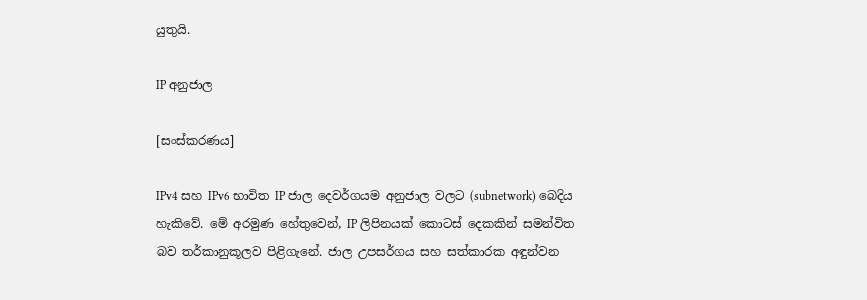යුතුයි.

IP අනුජාල

[සංස්කරණය]

IPv4 සහ IPv6 භාවිත IP ජාල දෙවර්ගයම අනුජාල වලට (subnetwork) බෙදිය හැකිවේ. මේ අරමුණ හේතුවෙන්, IP ලිපිනයක් කොටස් දෙකකින් සමන්විත බව තර්කානුකූලව පිළිගැනේ. ජාල උපසර්ගය සහ සත්කාරක අඳුන්වන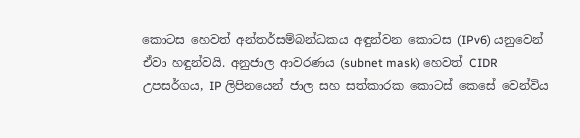කොටස හෙවත් අන්තර්සම්බන්ධකය අඳුන්වන කොටස (IPv6) යනුවෙන් ඒවා හඳුන්වයි. අනුජාල ආවරණය (subnet mask) හෙවත් CIDR උපසර්ගය, IP ලිපිනයෙන් ජාල සහ සත්කාරක කොටස් කෙසේ වෙන්විය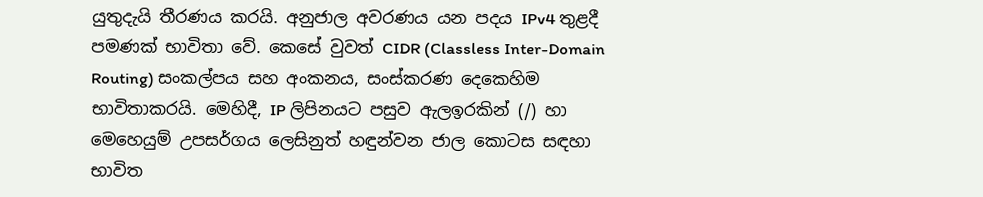යුතුදැයි තීරණය කරයි. අනුජාල අවරණය යන පදය IPv4 තුළදී පමණක් භාවිතා වේ. කෙසේ වුවත් CIDR (Classless Inter-Domain Routing) සංකල්පය සහ අංකනය, සංස්කරණ දෙකෙහිම භාවිතාකරයි. මෙහිදී, IP ලිපිනයට පසුව ඇලඉරකින් (/) හා මෙහෙයුම් උපසර්ගය ලෙසිනුත් හඳුන්වන ජාල කොටස සඳහා භාවිත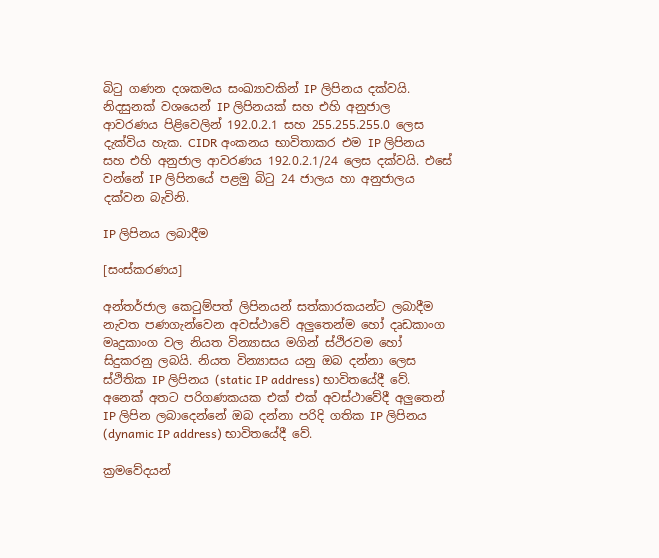බිටු ගණන දශකමය සංඛ්‍යාවකින් IP ලිපිනය දක්වයි. නිදසුනක් වශයෙන් IP ලිපිනයක් සහ එහි අනුජාල ආවරණය පිළිවෙලින් 192.0.2.1 සහ 255.255.255.0 ලෙස දැක්විය හැක. CIDR අංකනය භාවිතාකර එම IP ලිපිනය සහ එහි අනුජාල ආවරණය 192.0.2.1/24 ලෙස දක්වයි. එසේ වන්නේ IP ලිපිනයේ පළමු බිටු 24 ජාලය හා අනුජාලය දක්වන බැවිනි.

IP ලිපිනය ලබාදීම

[සංස්කරණය]

අන්තර්ජාල කෙටුම්පත් ලිපිනයන් සත්කාරකයන්ට ලබාදීම නැවත පණගැන්වෙන අවස්ථාවේ අලුතෙන්ම හෝ දෘඩකාංග මෘදුකාංග වල නියත වින්‍යාසය මගින් ස්ථිරවම හෝ සිදුකරනු ලබයි. නියත වින්‍යාසය යනු ඔබ දන්නා ලෙස ස්ථිතික IP ලිපිනය (static IP address) භාවිතයේදී වේ. අනෙක් අතට පරිගණකයක එක් එක් අවස්ථාවේදී අලුතෙන් IP ලිපින ලබාදෙන්නේ ඔබ දන්නා පරිදි ගතික IP ලිපිනය (dynamic IP address) භාවිතයේදී වේ.

ක්‍රමවේදයන්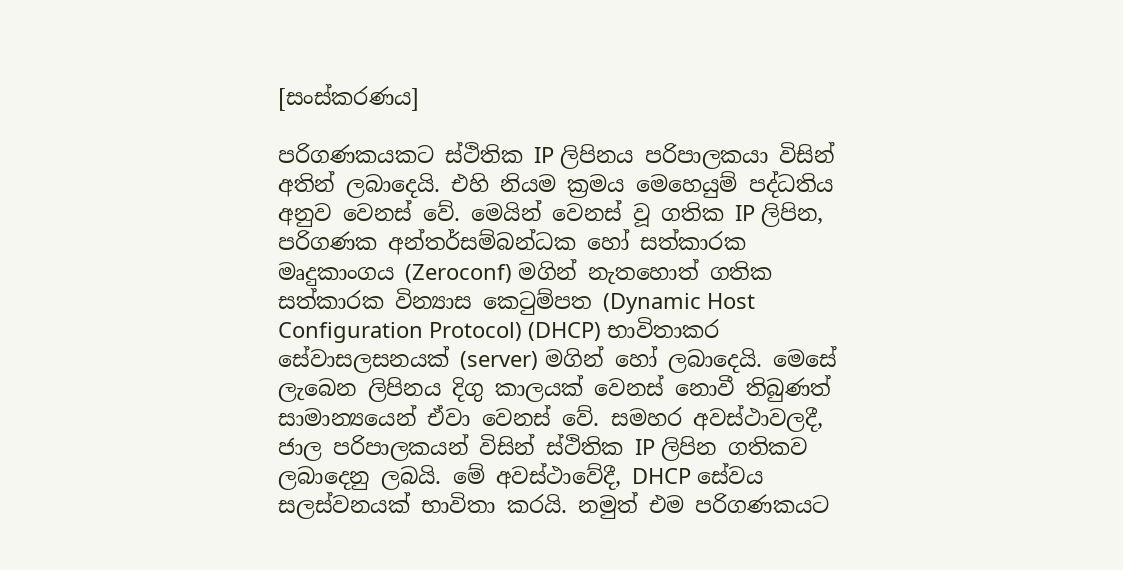[සංස්කරණය]

පරිගණකයකට ස්ථිතික IP ලිපිනය පරිපාලකයා විසින් අතින් ලබාදෙයි. එහි නියම ක්‍රමය මෙහෙයුම් පද්ධතිය අනුව වෙනස් වේ. මෙයින් වෙනස් වූ ගතික IP ලිපින, පරිගණක අන්තර්සම්බන්ධක හෝ සත්කාරක මෘදුකාංගය (Zeroconf) මගින් නැතහොත් ගතික සත්කාරක වින්‍යාස කෙටුම්පත (Dynamic Host Configuration Protocol) (DHCP) භාවිතාකර සේවාසලසනයක් (server) මගින් හෝ ලබාදෙයි. මෙසේ ලැබෙන ලිපිනය දිගු කාලයක් වෙනස් නොවී තිබුණත් සාමාන්‍යයෙන් ඒවා වෙනස් වේ. සමහර අවස්ථාවලදී, ජාල පරිපාලකයන් විසින් ස්ථිතික IP ලිපින ගතිකව ලබාදෙනු ලබයි. මේ අවස්ථාවේදී, DHCP සේවය සලස්වනයක් භාවිතා කරයි. නමුත් එම පරිගණකයට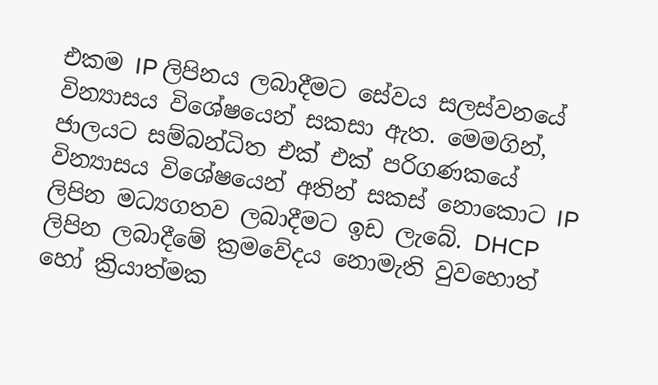එකම IP ලිපිනය ලබාදීමට සේවය සලස්වනයේ වින්‍යාසය විශේෂයෙන් සකසා ඇත. මෙමගින්, ජාලයට සම්බන්ධිත එක් එක් පරිගණකයේ වින්‍යාසය විශේෂයෙන් අතින් සකස් නොකොට IP ලිපින මධ්‍යගතව ලබාදීමට ඉඩ ලැබේ. DHCP ලිපින ලබාදීමේ ක්‍රමවේදය නොමැති වුවහොත් හෝ ක්‍රියාත්මක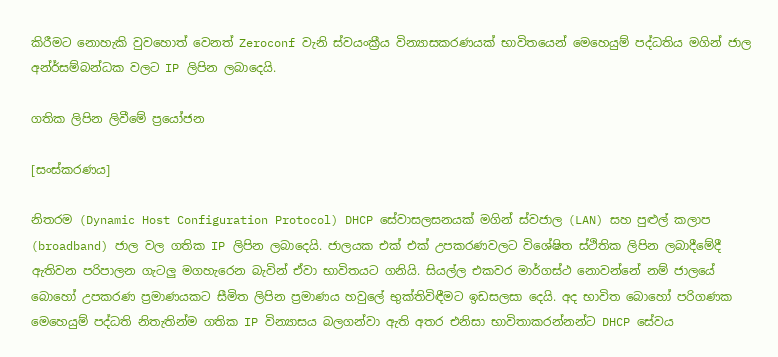කිරීමට නොහැකි වුවහොත් වෙනත් Zeroconf වැනි ස්වයංක්‍රීය වින්‍යාසකරණයක් භාවිතයෙන් මෙහෙයුම් පද්ධතිය මගින් ජාල අන්ර්සම්බන්ධක වලට IP ලිපින ලබාදෙයි.

ගතික ලිපින ලිවීමේ ප්‍රයෝජන

[සංස්කරණය]

නිතරම (Dynamic Host Configuration Protocol) DHCP සේවාසලසනයක් මගින් ස්වජාල (LAN) සහ පුළුල් කලාප (broadband) ජාල වල ගතික IP ලිපින ලබාදෙයි. ජාලයක එක් එක් උපකරණවලට විශේෂිත ස්ථිතික ලිපින ලබාදීමේදී ඇතිවන පරිපාලන ගැටලු මගහැරෙන බැවින් ඒවා භාවිතයට ගනියි. සියල්ල එකවර මාර්ගස්ථ නොවන්නේ නම් ජාලයේ බොහෝ උපකරණ ප්‍රමාණයකට සීමිත ලිපින ප්‍රමාණය හවුලේ භුක්තිවිඳීමට ඉඩසලසා දෙයි. අද භාවිත බොහෝ පරිගණක මෙහෙයුම් පද්ධති නිතැතින්ම ගතික IP වින්‍යාසය බලගන්වා ඇති අතර එනිසා භාවිතාකරන්නන්ට DHCP සේවය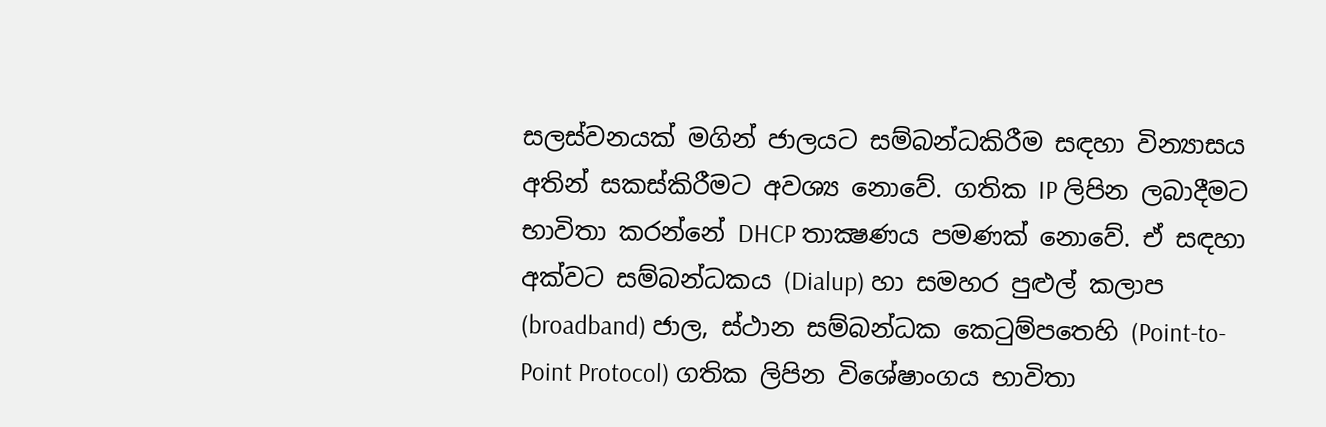සලස්වනයක් මගින් ජාලයට සම්බන්ධකිරීම සඳහා වින්‍යාසය අතින් සකස්කිරීමට අවශ්‍ය නොවේ. ගතික IP ලිපින ලබාදීමට භාවිතා කරන්නේ DHCP තාක්‍ෂණය පමණක් නොවේ. ඒ සඳහා අක්වට සම්බන්ධකය (Dialup) හා සමහර පුළුල් කලාප (broadband) ජාල, ස්ථාන සම්බන්ධක කෙටුම්පතෙහි (Point-to-Point Protocol) ගතික ලිපින විශේෂාංගය භාවිතා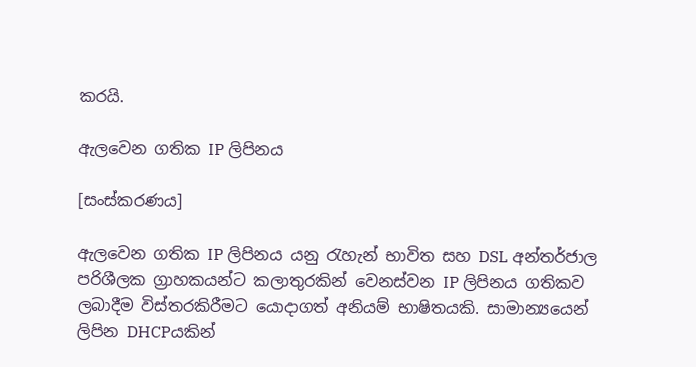කරයි.

ඇලවෙන ගතික IP ලිපිනය

[සංස්කරණය]

ඇලවෙන ගතික IP ලිපිනය යනු රැහැන් භාවිත සහ DSL අන්තර්ජාල පරිශීලක ග්‍රාහකයන්ට කලාතුරකින් වෙනස්වන IP ලිපිනය ගතිකව ලබාදීම විස්තරකිරීමට යොදාගත් අනියම් භාෂිතයකි. සාමාන්‍යයෙන් ලිපින DHCPයකින්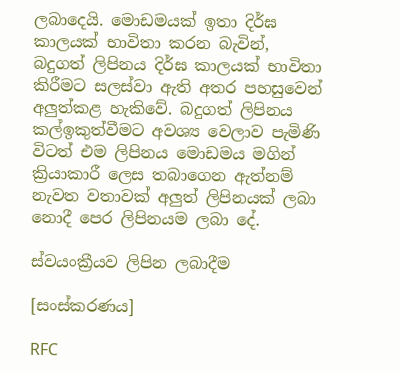ලබාදෙයි. මොඩමයක් ඉතා දිර්ඝ කාලයක් භාවිතා කරන බැවින්, බදුගත් ලිපිනය දිර්ඝ කාලයක් භාවිතා කිරීමට සලස්වා ඇති අතර පහසුවෙන් අලුත්කළ හැකිවේ. බදුගත් ලිපිනය කල්ඉකුත්වීමට අවශ්‍ය වෙලාව පැමිණි විටත් එම ලිපිනය මොඩමය මගින් ක්‍රියාකාරී ලෙස තබාගෙන ඇත්නම් නැවත වතාවක් අලුත් ලිපිනයක් ලබා නොදී පෙර ලිපිනයම ලබා දේ.

ස්වයංක්‍රීයව ලිපින ලබාදීම

[සංස්කරණය]

RFC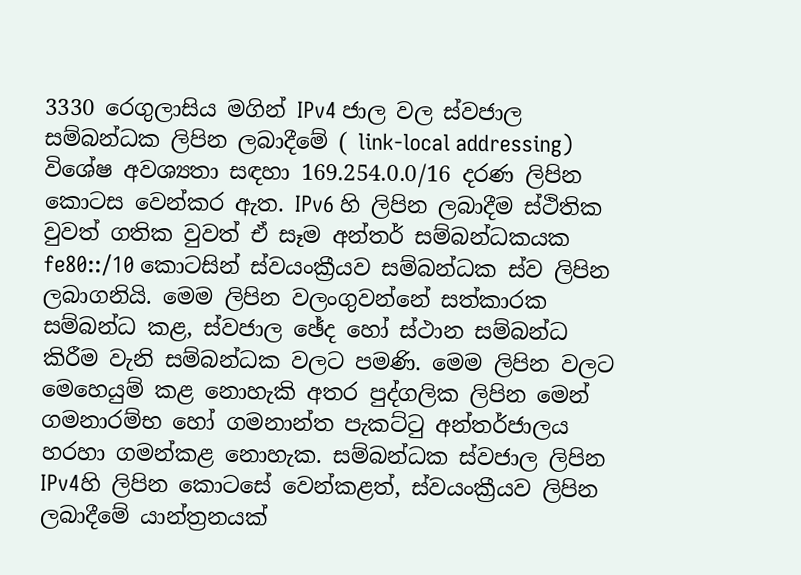3330 රෙගුලාසිය මගින් IPv4 ජාල වල ස්වජාල සම්බන්ධක ලිපින ලබාදීමේ ( link-local addressing) විශේෂ අවශ්‍යතා සඳහා 169.254.0.0/16 දරණ ලිපින කොටස වෙන්කර ඇත. IPv6 හි ලිපින ලබාදීම ස්ථිතික වුවත් ගතික වුවත් ඒ සෑම අන්තර් සම්බන්ධකයක fe80::/10 කොටසින් ස්වයංක්‍රීයව සම්බන්ධක ස්ව ලිපින ලබාගනියි. මෙම ලිපින වලංගුවන්නේ සත්කාරක සම්බන්ධ කළ, ස්වජාල ඡේද හෝ ස්ථාන සම්බන්ධ කිරීම වැනි සම්බන්ධක වලට පමණි. මෙම ලිපින වලට මෙහෙයුම් කළ නොහැකි අතර පුද්ගලික ලිපින මෙන් ගමනාරම්භ හෝ ගමනාන්ත පැකට්ටු අන්තර්ජාලය හරහා ගමන්කළ නොහැක. සම්බන්ධක ස්වජාල ලිපින IPv4හි ලිපින කොටසේ වෙන්කළත්, ස්වයංක්‍රීයව ලිපින ලබාදීමේ යාන්ත්‍රනයක්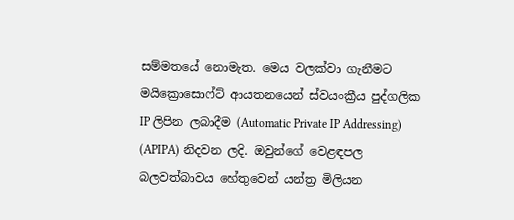සම්මතයේ නොමැත. මෙය වලක්වා ගැනීමට මයික්‍රොසොෆ්ට් ආයතනයෙන් ස්වයංක්‍රීය පුද්ගලික IP ලිපින ලබාදීම (Automatic Private IP Addressing) (APIPA) නිදවන ලදි. ඔවුන්ගේ වෙළඳපල බලවත්බාවය හේතුවෙන් යන්ත්‍ර මිලියන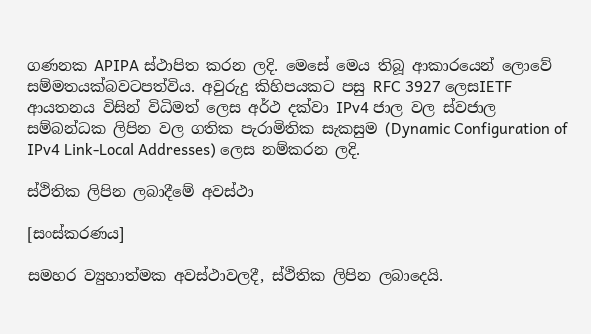ගණනක APIPA ස්ථාපිත කරන ලදි. මෙසේ මෙය තිබූ ආකාරයෙන් ලොවේ සම්මතයක්බවටපත්විය. අවුරුදු කිහිපයකට පසු RFC 3927 ලෙසIETF ආයතනය විසින් විධිමත් ලෙස අර්ථ දක්වා IPv4 ජාල වල ස්වජාල සම්බන්ධක ලිපින වල ගතික පැරාමිතික සැකසුම (Dynamic Configuration of IPv4 Link-Local Addresses) ලෙස නම්කරන ලදි.

ස්ථිතික ලිපින ලබාදීමේ අවස්ථා

[සංස්කරණය]

සමහර ව්‍යුහාත්මක අවස්ථාවලදී, ස්ථිතික ලිපින ලබාදෙයි.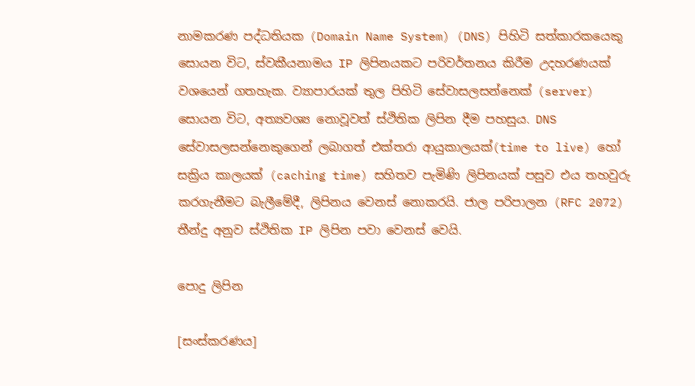නාමකරණ පද්ධතියක (Domain Name System) (DNS) පිහිටි සත්කාරකයෙකු සොයන විට, ස්වකීයනාමය IP ලිපිනයකට පරිවර්තනය කිරීම උදහරණයක් වශයෙන් ගතහැක. ව්‍යාපාරයක් තුල පිහිටි සේවාසලසන්නෙක් (server) සොයන විට, අත්‍යවශ්‍ය නොවූවත් ස්ථිතික ලිපින දීම පහසුය. DNS සේවාසලසන්නෙකුගෙන් ලබාගත් එක්තරා ආයුකාලයක්(time to live) හෝ සක්‍රිය කාලයක් (caching time) සහිතව පැමිණි ලිපිනයක් පසුව එය තහවුරු කරගැනීමට බැලීමේදී, ලිපිනය වෙනස් නොකරයි. ජාල පරිපාලන (RFC 2072) තීන්දු අනුව ස්ථිතික IP ලිපින පවා වෙනස් වෙයි.

පොදු ලිපින

[සංස්කරණය]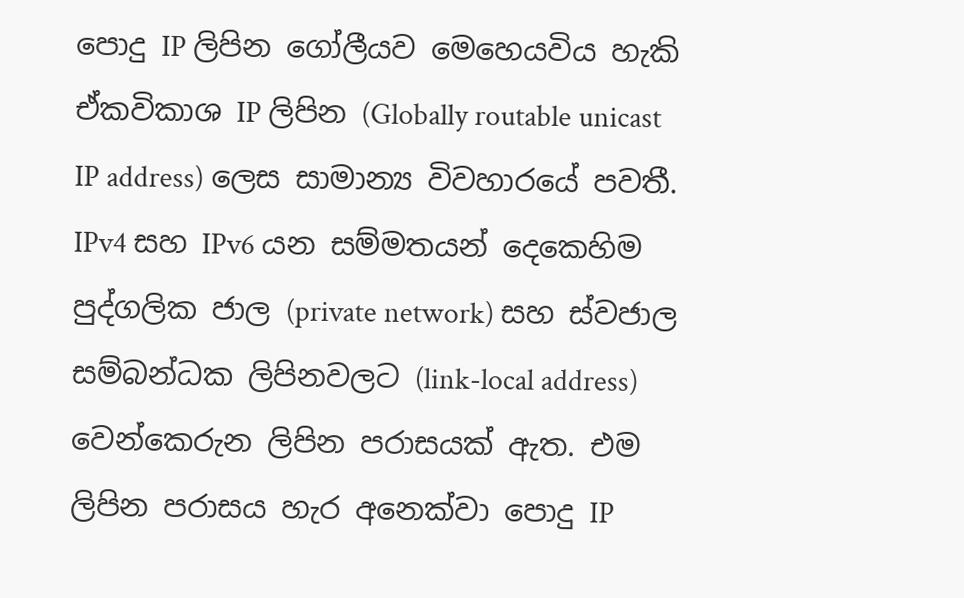පොදු IP ලිපින ගෝලීයව මෙහෙයවිය හැකි ඒකවිකාශ IP ලිපින (Globally routable unicast IP address) ලෙස සාමාන්‍ය විවහාරයේ පවතී. IPv4 සහ IPv6 යන සම්මතයන් දෙකෙහිම පුද්ගලික ජාල (private network) සහ ස්වජාල සම්බන්ධක ලිපිනවලට (link-local address) වෙන්කෙරුන ලිපින පරාසයක් ඇත. එම ලිපින පරාසය හැර අනෙක්වා පොදු IP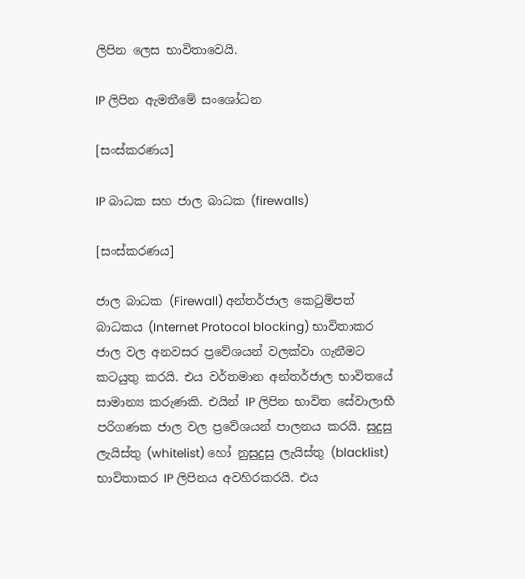ලිපින ලෙස භාවිතාවෙයි.

IP ලිපින ඇමතීමේ සංශෝධන

[සංස්කරණය]

IP බාධක සහ ජාල බාධක (firewalls)

[සංස්කරණය]

ජාල බාධක (Firewall) අන්තර්ජාල කෙටුම්පත් බාධකය (Internet Protocol blocking) භාවිතාකර ජාල වල අනවසර ප්‍රවේශයන් වලක්වා ගැනීමට කටයුතු කරයි. එය වර්තමාන අන්තර්ජාල භාවිතයේ සාමාන්‍ය කරුණකි. එයින් IP ලිපින භාවිත සේවාලාභී පරිගණක ජාල වල ප්‍රවේශයන් පාලනය කරයි. සුදුසු ලැයිස්තු (whitelist) හෝ නුසුදුසු ලැයිස්තු (blacklist) භාවිතාකර IP ලිපිනය අවහිරකරයි. එය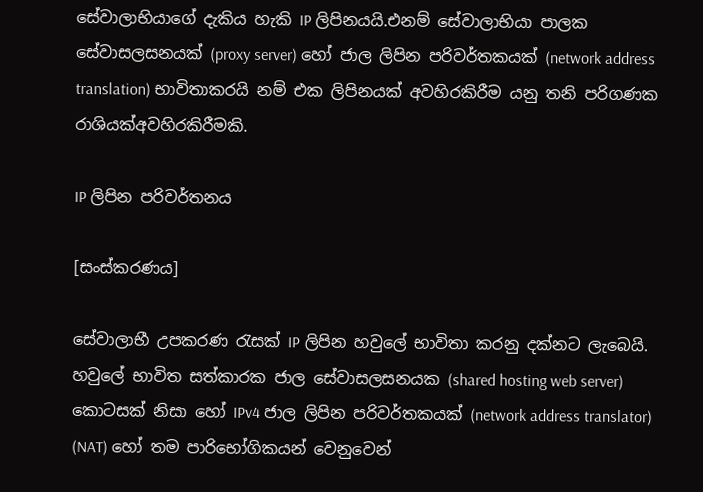සේවාලාභියාගේ දැකිය හැකි IP ලිපිනයයි.එනම් සේවාලාභියා පාලක සේවාසලසනයක් (proxy server) හෝ ජාල ලිපින පරිවර්තකයක් (network address translation) භාවිතාකරයි නම් එක ලිපිනයක් අවහිරකිරීම යනු තනි පරිගණක රාශියක්අවහිරකිරීමකි.

IP ලිපින පරිවර්තනය

[සංස්කරණය]

සේවාලාභී උපකරණ රැසක් IP ලිපින හවුලේ භාවිතා කරනු දක්නට ලැබෙයි. හවුලේ භාවිත සත්කාරක ජාල සේවාසලසනයක (shared hosting web server) කොටසක් නිසා හෝ IPv4 ජාල ලිපින පරිවර්තකයක් (network address translator) (NAT) හෝ තම පාරිභෝගිකයන් වෙනුවෙන්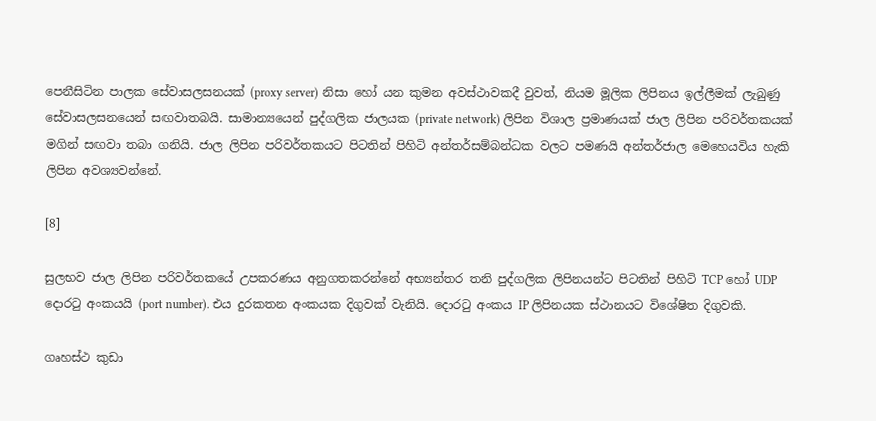පෙනීසිටින පාලක සේවාසලසනයක් (proxy server) නිසා හෝ යන කුමන අවස්ථාවකදී වුවත්, නියම මූලික ලිපිනය ඉල්ලීමක් ලැබුණු සේවාසලසනයෙන් සඟවාතබයි. සාමාන්‍යයෙන් පුද්ගලික ජාලයක (private network) ලිපින විශාල ප්‍රමාණයක් ජාල ලිපින පරිවර්තකයක් මගින් සඟවා තබා ගනියි. ජාල ලිපින පරිවර්තකයට පිටතින් පිහිටි අන්තර්සම්බන්ධක වලට පමණයි අන්තර්ජාල මෙහෙයවිය හැකි ලිපින අවශ්‍යවන්නේ.

[8]

සුලභව ජාල ලිපින පරිවර්තකයේ උපකරණය අනුගතකරන්නේ අභ්‍යන්තර තනි පුද්ගලික ලිපිනයන්ට පිටතින් පිහිටි TCP හෝ UDP දොරටු අංකයයි (port number). එය දුරකතන අංකයක දිගුවක් වැනියි. දොරටු අංකය IP ලිපිනයක ස්ථානයට විශේෂිත දිගුවකි.

ගෘහස්ථ කුඩා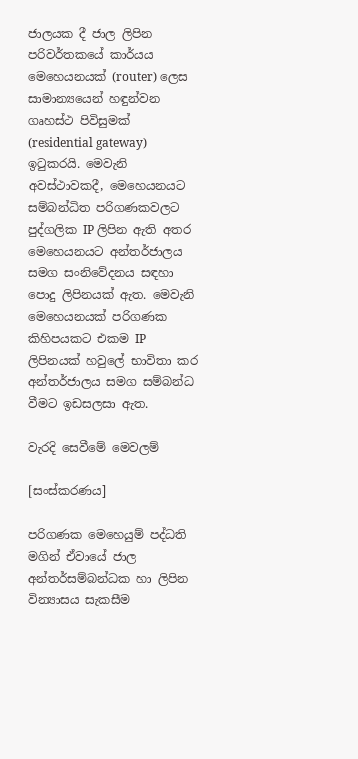ජාලයක දී ජාල ලිපින පරිවර්තකයේ කාර්යය මෙහෙයනයක් (router) ලෙස සාමාන්‍යයෙන් හඳුන්වන ගෘහස්ථ පිවිසුමක් (residential gateway) ඉටුකරයි. මෙවැනි අවස්ථාවකදී, මෙහෙයනයට සම්බන්ධිත පරිගණකවලට පුද්ගලික IP ලිපින ඇති අතර මෙහෙයනයට අන්තර්ජාලය සමග සංනිවේදනය සඳහා පොදු ලිපිනයක් ඇත. මෙවැනි මෙහෙයනයක් පරිගණක කිහිපයකට එකම IP ලිපිනයක් හවුලේ භාවිතා කර අන්තර්ජාලය සමග සම්බන්ධ වීමට ඉඩසලසා ඇත.

වැරදි සෙවීමේ මෙවලම්

[සංස්කරණය]

පරිගණක මෙහෙයුම් පද්ධති මගින් ඒවායේ ජාල අන්තර්සම්බන්ධක හා ලිපින වින්‍යාසය සැකසීම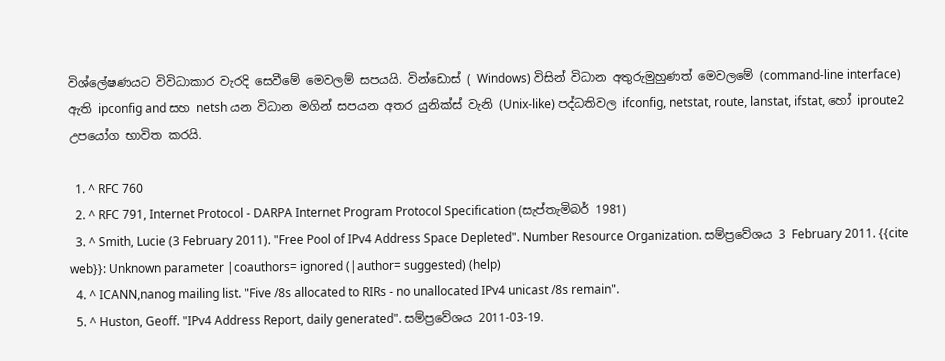විශ්ලේෂණයට විවිධාකාර වැරදි සෙවීමේ මෙවලම් සපයයි. වින්ඩොස් ( Windows) විසින් විධාන අතුරුමුහුණත් මෙවලමේ (command-line interface) ඇති ipconfig and සහ netsh යන විධාන මගින් සපයන අතර යුනික්ස් වැනි (Unix-like) පද්ධතිවල ifconfig, netstat, route, lanstat, ifstat, හෝ iproute2 උපයෝග භාවිත කරයි.

  1. ^ RFC 760
  2. ^ RFC 791, Internet Protocol - DARPA Internet Program Protocol Specification (සැප්තැමිබර් 1981)
  3. ^ Smith, Lucie (3 February 2011). "Free Pool of IPv4 Address Space Depleted". Number Resource Organization. සම්ප්‍රවේශය 3 February 2011. {{cite web}}: Unknown parameter |coauthors= ignored (|author= suggested) (help)
  4. ^ ICANN,nanog mailing list. "Five /8s allocated to RIRs - no unallocated IPv4 unicast /8s remain".
  5. ^ Huston, Geoff. "IPv4 Address Report, daily generated". සම්ප්‍රවේශය 2011-03-19.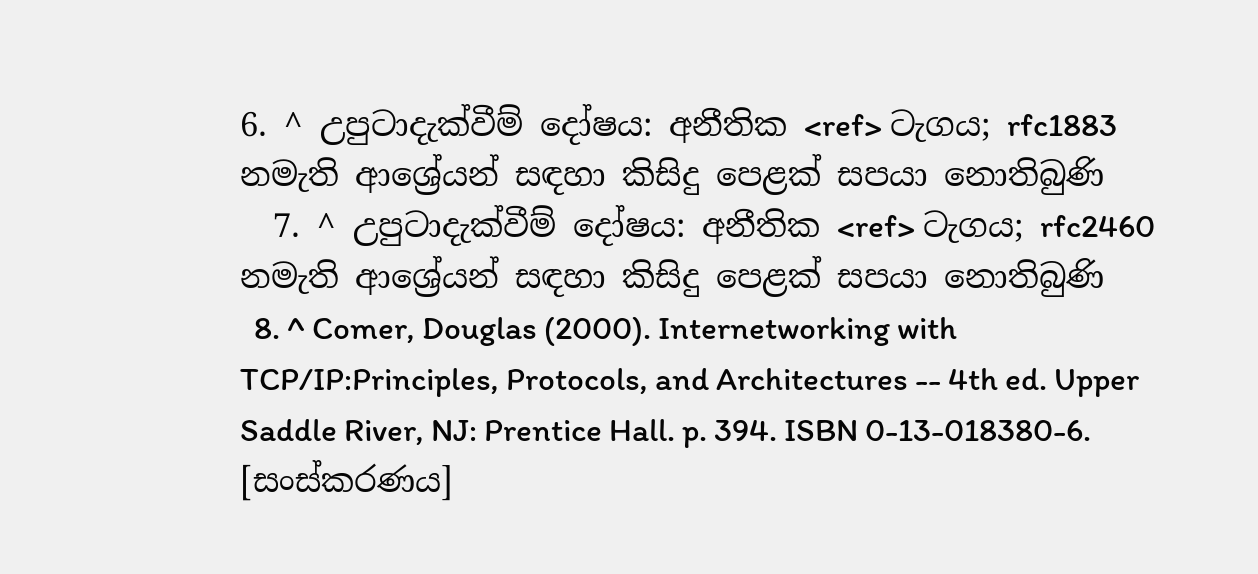6. ^ උපුටාදැක්වීම් දෝෂය: අනීතික <ref> ටැගය; rfc1883 නමැති ආශ්‍රේයන් සඳහා කිසිදු පෙළක් සපයා නොතිබුණි
  7. ^ උපුටාදැක්වීම් දෝෂය: අනීතික <ref> ටැගය; rfc2460 නමැති ආශ්‍රේයන් සඳහා කිසිදු පෙළක් සපයා නොතිබුණි
  8. ^ Comer, Douglas (2000). Internetworking with TCP/IP:Principles, Protocols, and Architectures -- 4th ed. Upper Saddle River, NJ: Prentice Hall. p. 394. ISBN 0-13-018380-6.
[සංස්කරණය]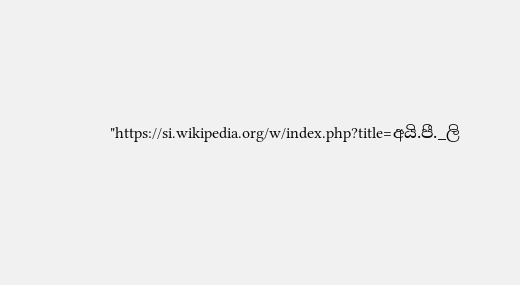"https://si.wikipedia.org/w/index.php?title=අයි.පී._ලි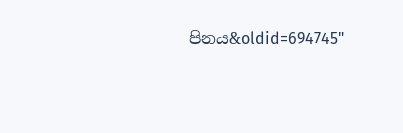පිනය&oldid=694745"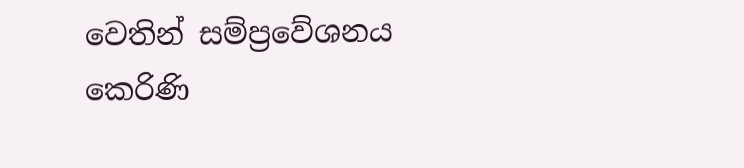වෙතින් සම්ප්‍රවේශනය කෙරිණි